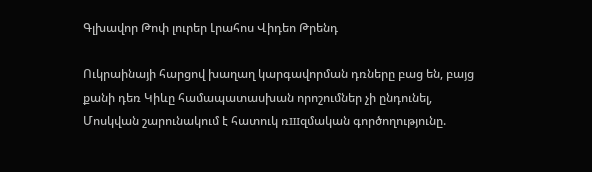Գլխավոր Թոփ լուրեր Լրահոս Վիդեո Թրենդ

Ուկրաինայի հարցով խաղաղ կարգավորման դռները բաց են, բայց քանի դեռ Կիևը համապատասխան որոշումներ չի ընդունել, Մոսկվան շարունակում է հատուկ ռшզմական գործողությունը.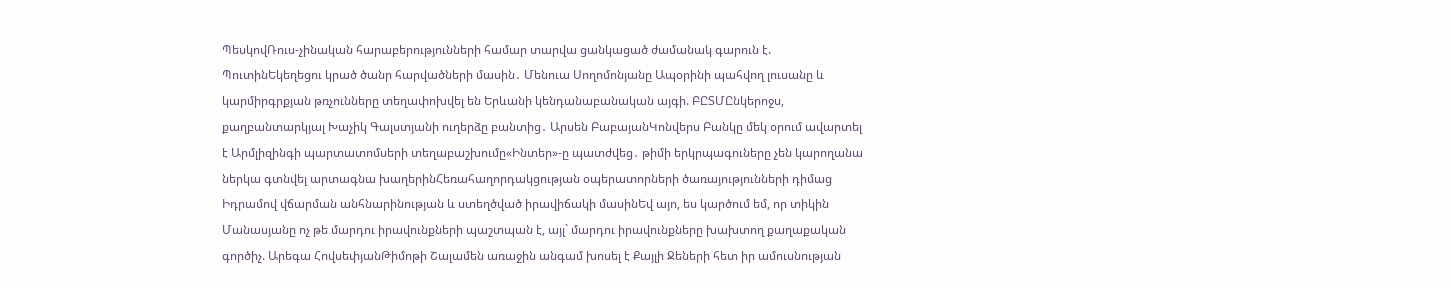ՊեսկովՌուս-չինական հարաբերությունների համար տարվա ցանկացած ժամանակ գարուն է. ՊուտինԵկեղեցու կրած ծանր հարվածների մասին․ Մենուա Սողոմոնյանը Ապօրինի պահվող լուսանը և կարմիրգրքյան թռչունները տեղափոխվել են Երևանի կենդանաբանական այգի. ԲԸՏՄԸնկերոջս, քաղբանտարկյալ Խաչիկ Գալստյանի ուղերձը բանտից․ Արսեն ԲաբայանԿոնվերս Բանկը մեկ օրում ավարտել է Արմլիզինգի պարտատոմսերի տեղաբաշխումը«Ինտեր»-ը պատժվեց․ թիմի երկրպագուները չեն կարողանա ներկա գտնվել արտագնա խաղերինՀեռահաղորդակցության օպերատորների ծառայությունների դիմաց Իդրամով վճարման անհնարինության և ստեղծված իրավիճակի մասինԵվ այո, ես կարծում եմ, որ տիկին Մանասյանը ոչ թե մարդու իրավունքների պաշտպան է, այլ` մարդու իրավունքները խախտող քաղաքական գործիչ. Արեգա ՀովսեփյանԹիմոթի Շալամեն առաջին անգամ խոսել է Քայլի Ջեների հետ իր ամուսնության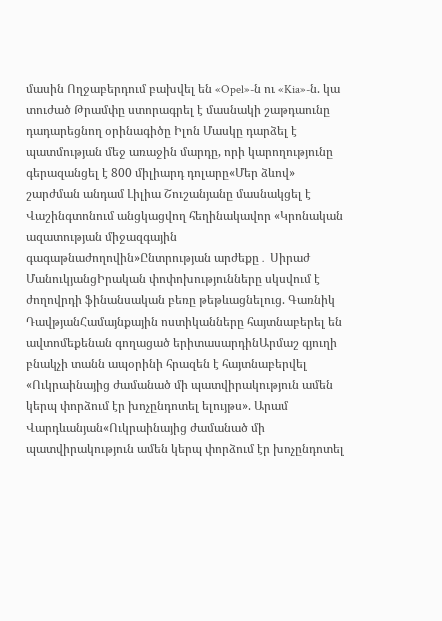մասին Ողջաբերդում բախվել են «Opel»-ն ու «Kia»-ն. կա տուժած Թրամփը ստորագրել է մասնակի շաթդաունը դադարեցնող օրինագիծը Իլոն Մասկը դարձել է պատմության մեջ առաջին մարդը, որի կարողությունը գերազանցել է 800 միլիարդ դոլարը«Մեր ձևով» շարժման անդամ Լիլիա Շուշանյանը մասնակցել է Վաշինգտոնում անցկացվող հեղինակավոր «Կրոնական ազատության միջազգային գագաթնաժողովին»Ընտրության արժեքը․ Սիրաժ ՄանուկյանցԻրական փոփոխությունները սկսվում է ժողովրդի ֆինանսական բեռը թեթևացնելուց. Գառնիկ ԴավթյանՀամայնքային ոստիկանները հայտնաբերել են ավտոմեքենան գողացած երիտասարդինԱրմաշ գյուղի բնակչի տանն ապօրինի հրազեն է հայտնաբերվել «Ուկրաինայից ժամանած մի պատվիրակություն ամեն կերպ փորձում էր խոչընդոտել ելույթս». Արամ Վարդևանյան«Ուկրաինայից ժամանած մի պատվիրակություն ամեն կերպ փորձում էր խոչընդոտել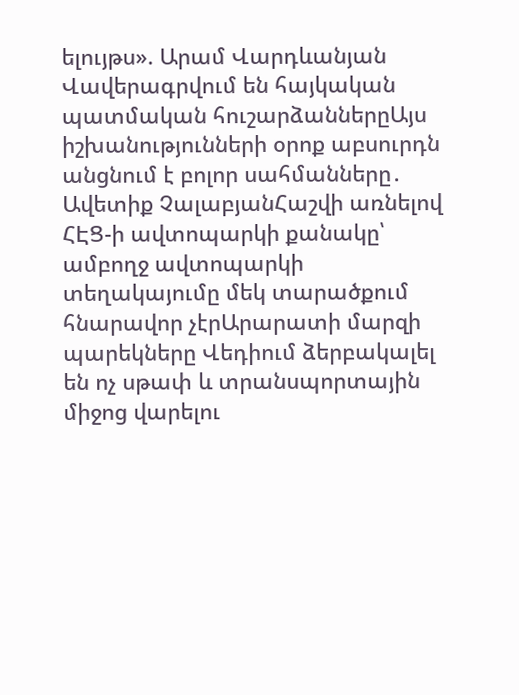ելույթս». Արամ Վարդևանյան Վավերագրվում են հայկական պատմական հուշարձաններըԱյս իշխանությունների օրոք աբսուրդն անցնում է բոլոր սահմանները․ Ավետիք ՉալաբյանՀաշվի առնելով ՀԷՑ-ի ավտոպարկի քանակը՝ ամբողջ ավտոպարկի տեղակայումը մեկ տարածքում հնարավոր չէրԱրարատի մարզի պարեկները Վեդիում ձերբակալել են ոչ սթափ և տրանսպորտային միջոց վարելու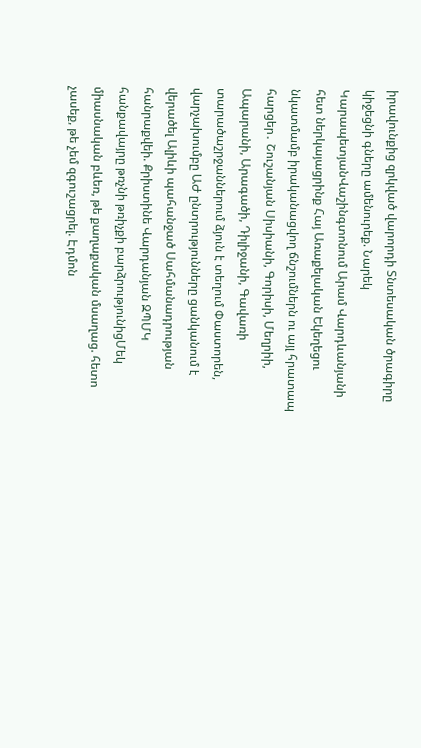իրավունքից զրկված վարորդի Տնտեսական ծրագիրը կիջեցնի գները ամենուրեք. Նարեկ ԿարապետյանՎաշինգտոնում Արամ Վարդևանյանի հետ ներկայացրինք Հայ Առաքելական Եկեղեցու նկատմամբ իրականացվող ճնշումներն ու այլ հրատապ հարցեր․ Շուշանյան Սիսիանի, Գորիսի, Մեղրիի, Ապարանի, Արագածի, Դիլիջանի, Գավառի տարածաշրջաններում ձյուն է տեղում Փաստորեն, վարչախումբը ԱԺ ընտրությունները ցանկանում է վերածել Ալիևի պահանջած Սահմանադրության հանրաքվեի. Քրիստինե Վարդանյան ԶՊՄԿ հանքավայրը թռչնի թռիչքի բարձրությունիցՄեկ միասնական բևեռ, թե քաղաքական մսաղաց. հետո չասեք, թե չեմ զգուշացրել. Էդմոն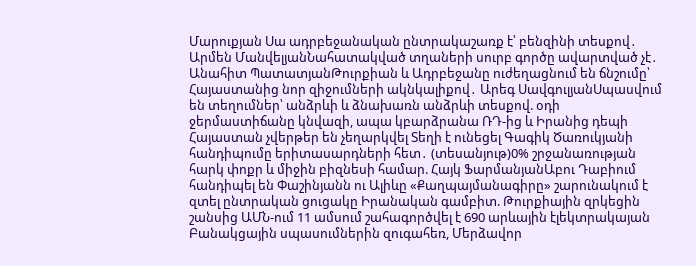Մարուքյան Սա ադրբեջանական ընտրակաշառք է՝ բենզինի տեսքով․ Արմեն ՄանվելյանՆահատակված տղաների սուրբ գործը ավարտված չէ․ Անահիտ ՊատատյանԹուրքիան և Ադրբեջանը ուժեղացնում են ճնշումը՝ Հայաստանից նոր զիջումների ակնկալիքով․ Արեգ ՍավգուլյանՍպասվում են տեղումներ՝ անձրևի և ձնախառն անձրևի տեսքով. օդի ջերմաստիճանը կնվազի, ապա կբարձրանա ՌԴ-ից և Իրանից դեպի Հայաստան չվերթեր են չեղարկվել Տեղի է ունեցել Գագիկ Ծառուկյանի հանդիպումը երիտասարդների հետ․ (տեսանյութ)0% շրջանառության հարկ փոքր և միջին բիզնեսի համար. Հայկ ՖարմանյանԱբու Դաբիում հանդիպել են Փաշինյանն ու Ալիևը «Քաղպայմանագիրը» շարունակում է զտել ընտրական ցուցակը Իրանական գամբիտ. Թուրքիային զրկեցին շանսից ԱՄՆ-ում 11 ամսում շահագործվել է 690 արևային էլեկտրակայան Բանակցային սպասումներին զուգահեռ, Մերձավոր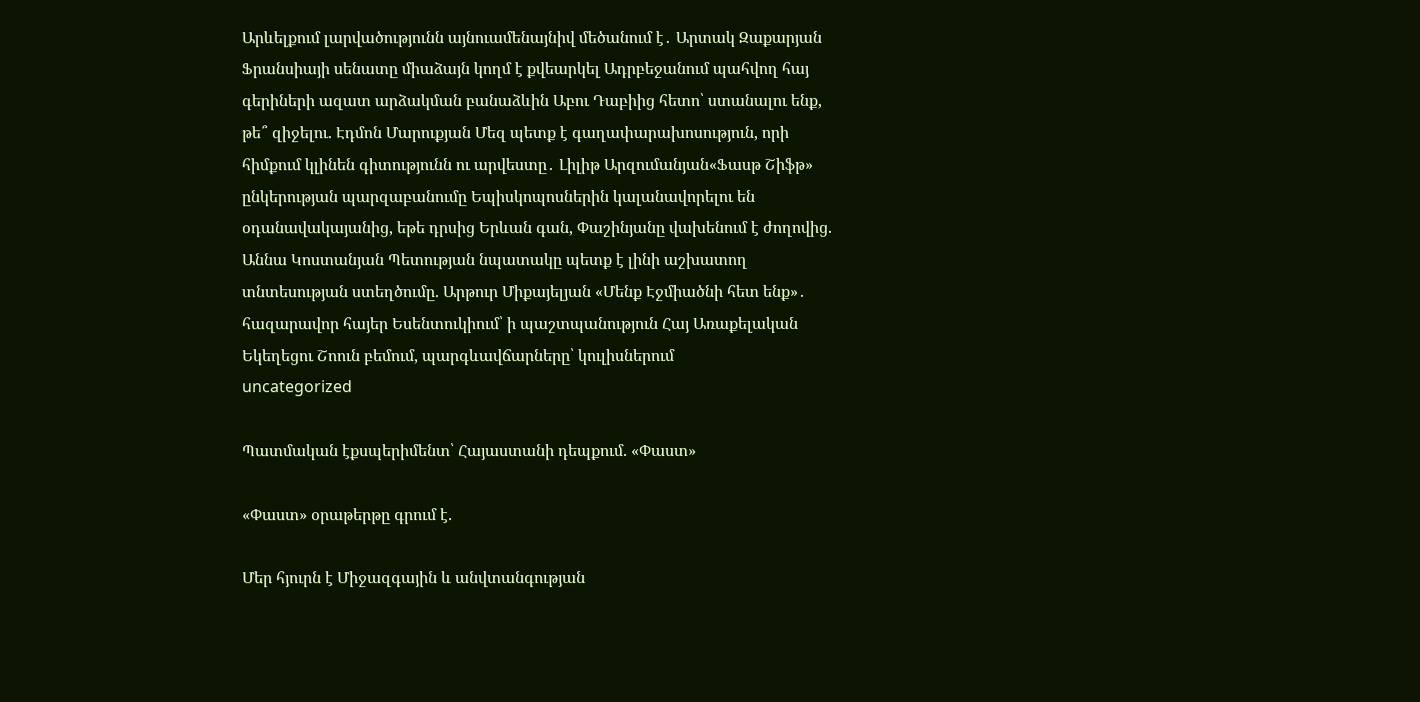Արևելքում լարվածությունն այնուամենայնիվ մեծանում է․ Արտակ Զաքարյան Ֆրանսիայի սենատը միաձայն կողմ է քվեարկել Ադրբեջանում պահվող հայ գերիների ազատ արձակման բանաձևին Աբու Դաբիից հետո՝ ստանալու ենք, թե՞ զիջելու. Էդմոն Մարուքյան Մեզ պետք է գաղափարախոսություն, որի հիմքում կլինեն գիտությունն ու արվեստը․ Լիլիթ Արզումանյան«Ֆասթ Շիֆթ» ընկերության պարզաբանումը Եպիսկոպոսներին կալանավորելու են օդանավակայանից, եթե դրսից Երևան գան, Փաշինյանը վախենում է ժողովից. Աննա Կոստանյան Պետության նպատակը պետք է լինի աշխատող տնտեսության ստեղծումը. Արթուր Միքայելյան «Մենք Էջմիածնի հետ ենք»․ հազարավոր հայեր Եսենտուկիում՝ ի պաշտպանություն Հայ Առաքելական Եկեղեցու Շոուն բեմում, պարգևավճարները՝ կուլիսներում
uncategorized

Պատմական էքսպերիմենտ՝ Հայաստանի դեպքում. «Փաստ»

«Փաստ» օրաթերթը գրում է.

Մեր հյուրն է Միջազգային և անվտանգության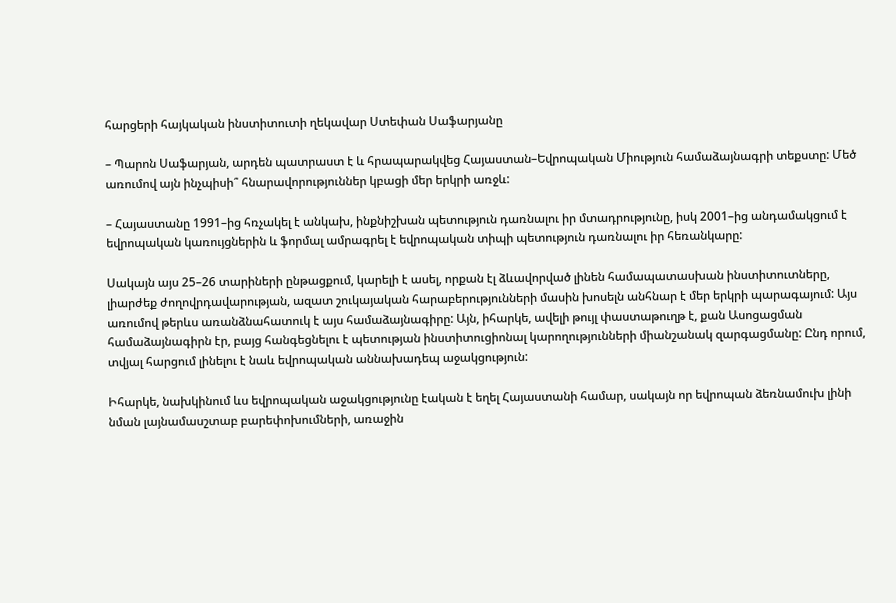հարցերի հայկական ինստիտուտի ղեկավար Ստեփան Սաֆարյանը

– Պարոն Սաֆարյան, արդեն պատրաստ է և հրապարակվեց Հայաստան–Եվրոպական Միություն համաձայնագրի տեքստը: Մեծ առումով այն ինչպիսի՞ հնարավորություններ կբացի մեր երկրի առջև:

– Հայաստանը 1991–ից հռչակել է անկախ, ինքնիշխան պետություն դառնալու իր մտադրությունը, իսկ 2001–ից անդամակցում է եվրոպական կառույցներին և ֆորմալ ամրագրել է եվրոպական տիպի պետություն դառնալու իր հեռանկարը:

Սակայն այս 25–26 տարիների ընթացքում, կարելի է ասել, որքան էլ ձևավորված լինեն համապատասխան ինստիտուտները, լիարժեք ժողովրդավարության, ազատ շուկայական հարաբերությունների մասին խոսելն անհնար է մեր երկրի պարագայում: Այս առումով թերևս առանձնահատուկ է այս համաձայնագիրը: Այն, իհարկե, ավելի թույլ փաստաթուղթ է, քան Ասոցացման համաձայնագիրն էր, բայց հանգեցնելու է պետության ինստիտուցիոնալ կարողությունների միանշանակ զարգացմանը: Ընդ որում, տվյալ հարցում լինելու է նաև եվրոպական աննախադեպ աջակցություն:

Իհարկե, նախկինում ևս եվրոպական աջակցությունը էական է եղել Հայաստանի համար, սակայն որ եվրոպան ձեռնամուխ լինի նման լայնամասշտաբ բարեփոխումների, առաջին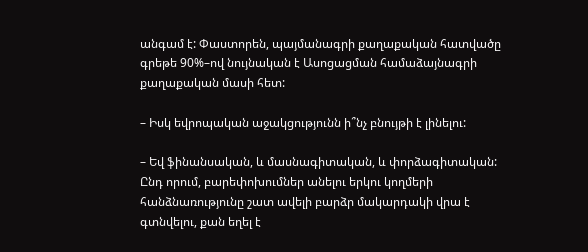անգամ է: Փաստորեն, պայմանագրի քաղաքական հատվածը գրեթե 90%–ով նույնական է Ասոցացման համաձայնագրի քաղաքական մասի հետ:

– Իսկ եվրոպական աջակցությունն ի՞նչ բնույթի է լինելու:

– Եվ ֆինանսական, և մասնագիտական, և փորձագիտական: Ընդ որում, բարեփոխումներ անելու երկու կողմերի հանձնառությունը շատ ավելի բարձր մակարդակի վրա է գտնվելու, քան եղել է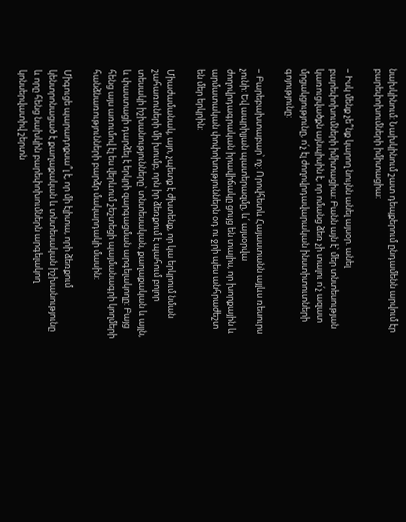նախկինում: Նախկինում շատ դեպքերում ընդամենն արվում էր բարեփոխումների իմիտացիա:

– Իսկ մենք չե՞նք կարող նույնն անել այսօր. անել բարեփոխումների իմիտացիա: Բանն այն է՝ մեր տնտեսության կառուցվածքն այնպիսին է, որ ոմանց ձեռ չի տալու ո՛չ ազատ մրցակցությունը, ո՛չ էլ ժողովրդավարական ինստիտուտների գոյությունը:

– Բարեբախտաբար՝ ոչ: Որովհետև Հայաստանն այլևս ռեսուրս չունի: Եվ ապրիլյան պատերազմը, և՛ այսօրվա ժողովրդագրական իրավիճակը ցույց են տալիս, որ խորքային և արմատական փոփոխություններն օդ ու ջրի պես անհրաժեշտ են մեր երկրին:

Միաժամանակ, այո, չպետք է ժխտենք, որ կա երկրում նման շահառուների մի խումբ, որն իր ձեռքում է պահում բոլոր տեսակի իշխանությունները՝ տնտեսական, քաղաքական և այլն, և փաստացի դարձել է երկրի զարգացման արգելակողը: Բայց հենց այս առումով էլ ես վերևում շեշտեցի պայմանագրի կողմերի հանձնառությունների բարձր մակարդակի մասին:

Միգուցե պարադոքսա՞լ է, որ մի էլիտա, որի ձեռքում կենտրոնացած է քաղաքական և տնտեսական իշխանությունը և որը հենց նախկին բարեփոխումներն արգելակող կոնսերվատիվ շերտն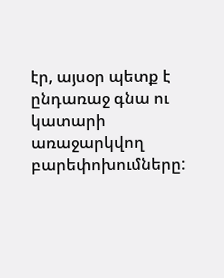էր, այսօր պետք է ընդառաջ գնա ու կատարի առաջարկվող բարեփոխումները: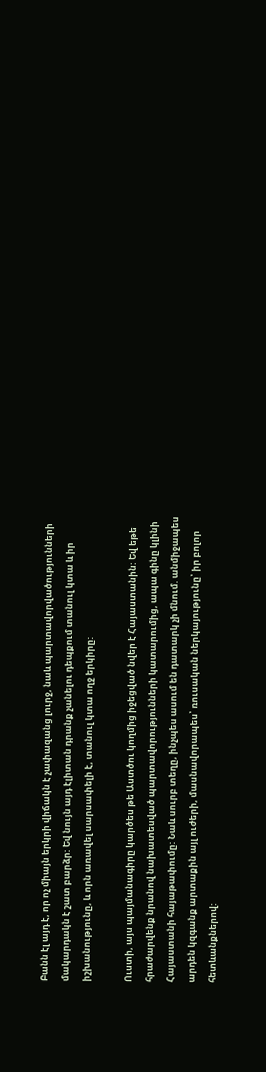Բանն էլ այդ է, որ ոչ միայն երկրի վիճակն է չափազանց լուրջ, նաև պարտավորվածությունների մակարդակն է շատ բարձր: Եվ նույն այդ էլիտան դրանք չանելու դեպքում տանուլ կտա և իր իշխանությունը, և որն առավել սարսափելի է, տանուլ կտա ողջ երկիրը:

Ուստի, այս պայմանագիրը կարծես թե Աստծու կողմից իջեցված նվեր է Հայաստանին: Եվ եթե հրաժարվենք նրանով նախատեսված պարտավորությունների կատարումից, ապա գինը կլինի Հայաստանի հայաթափումը: Նաև սուրբ տեղը, ինչպես ասում են դատարկ չի մնում. անմիջապես արդեն կզգանք արտաքին այլ ուժերի, մասնավորապես՝ ռուսական ներկայությունը՝ իր բոլոր հետևանքներով: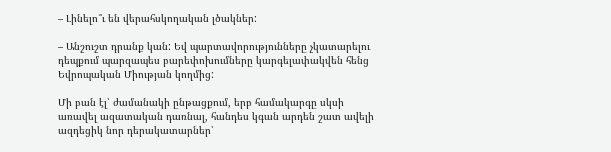– Լինելո՞ւ են վերահսկողական լծակներ:

– Անշուշտ դրանք կան: Եվ պարտավորությունները չկատարելու դեպքում պարզապես բարեփոխումները կարգելափակվեն հենց Եվրոպական Միության կողմից:

Մի բան էլ՝ ժամանակի ընթացքում, երբ համակարգը սկսի առավել ազատական դառնալ, հանդես կգան արդեն շատ ավելի ազդեցիկ նոր դերակատարներ՝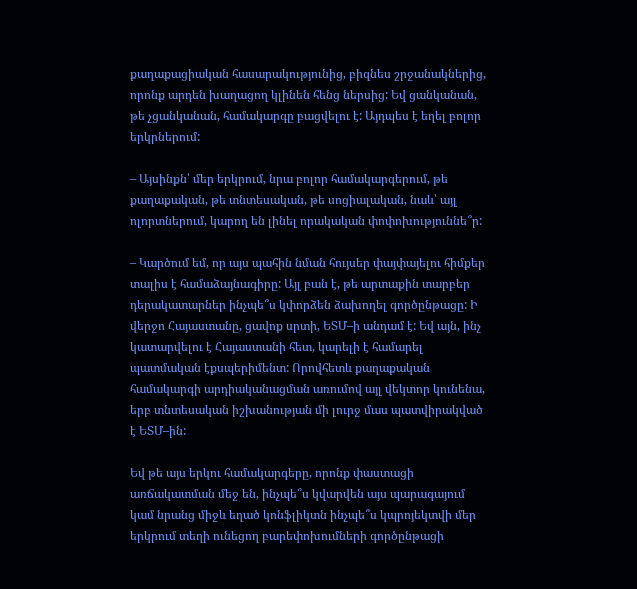քաղաքացիական հասարակությունից, բիզնես շրջանակներից, որոնք արդեն խաղացող կլինեն հենց ներսից: Եվ ցանկանան, թե չցանկանան, համակարգը բացվելու է: Այդպես է եղել բոլոր երկրներում:

– Այսինքն՝ մեր երկրում, նրա բոլոր համակարգերում, թե քաղաքական, թե տնտեսական, թե սոցիալական, նաև՝ այլ ոլորտներում, կարող են լինել որակական փոփոխություննե՞ր:

– Կարծում եմ, որ այս պահին նման հույսեր փայփայելու հիմքեր տալիս է համաձայնագիրը: Այլ բան է, թե արտաքին տարբեր դերակատարներ ինչպե՞ս կփորձեն ձախողել գործընթացը: Ի վերջո Հայաստանը, ցավոք սրտի, ԵՏՄ–ի անդամ է: Եվ այն, ինչ կատարվելու է Հայաստանի հետ, կարելի է համարել պատմական էքսպերիմենտ: Որովհետև քաղաքական համակարգի արդիականացման առումով այլ վեկտոր կունենա, երբ տնտեսական իշխանության մի լուրջ մաս պատվիրակված է ԵՏՄ–ին:

Եվ թե այս երկու համակարգերը, որոնք փաստացի առճակատման մեջ են, ինչպե՞ս կվարվեն այս պարագայում կամ նրանց միջև եղած կոնֆլիկտն ինչպե՞ս կպրոյեկտվի մեր երկրում տեղի ունեցող բարեփոխումների գործընթացի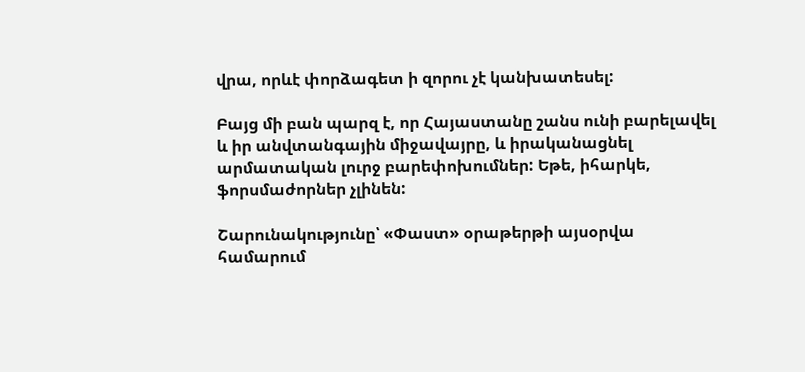վրա, որևէ փորձագետ ի զորու չէ կանխատեսել:

Բայց մի բան պարզ է, որ Հայաստանը շանս ունի բարելավել և իր անվտանգային միջավայրը, և իրականացնել արմատական լուրջ բարեփոխումներ: Եթե, իհարկե, ֆորսմաժորներ չլինեն:

Շարունակությունը՝ «Փաստ» օրաթերթի այսօրվա համարում